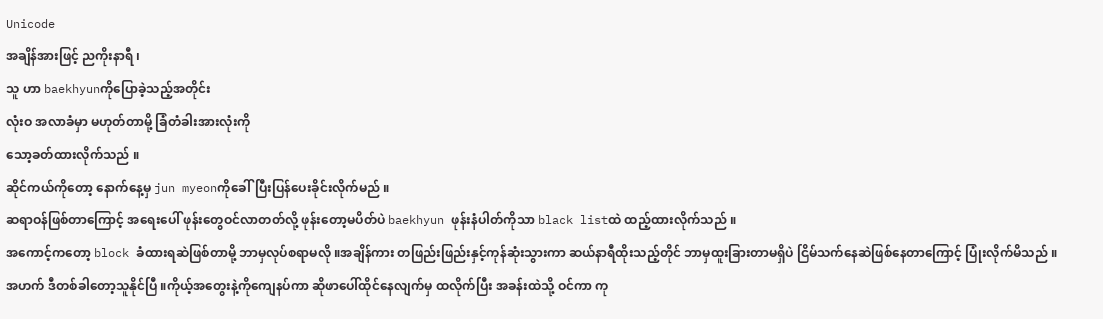Unicode
အချိန်အားဖြင့် ညကိုးနာရီ ၊
သူ ဟာ baekhyunကိုပြောခဲ့သည့်အတိုင်း
လုံးဝ အလာခံမှာ မဟုတ်တာမို့ ခြံတံခါးအားလုံးကို
သော့ခတ်ထားလိုက်သည် ။
ဆိုင်ကယ်ကိုတော့ နောက်နေ့မှ jun myeonကိုခေါ်ပြီးပြန်ပေးခိုင်းလိုက်မည် ။
ဆရာဝန်ဖြစ်တာကြောင့် အရေးပေါ် ဖုန်းတွေဝင်လာတတ်လို့ ဖုန်းတော့မပိတ်ပဲ baekhyun ဖုန်းနံပါတ်ကိုသာ black listထဲ ထည့်ထားလိုက်သည် ။
အကောင့်ကတော့ block ခံထားရဆဲဖြစ်တာမို့ ဘာမှလုပ်စရာမလို ။အချိန်ကား တဖြည်းဖြည်းနှင့်ကုန်ဆုံးသွားကာ ဆယ်နာရီထိုးသည့်တိုင် ဘာမှထူးခြားတာမရှိပဲ ငြိမ်သက်နေဆဲဖြစ်နေတာကြောင့် ပြုံးလိုက်မိသည် ။
အဟက် ဒီတစ်ခါတော့သူနိုင်ပြီ ။ကိုယ့်အတွေးနဲ့ကိုကျေနပ်ကာ ဆိုဖာပေါ်ထိုင်နေလျက်မှ ထလိုက်ပြီး အခန်းထဲသို့ ဝင်ကာ ကု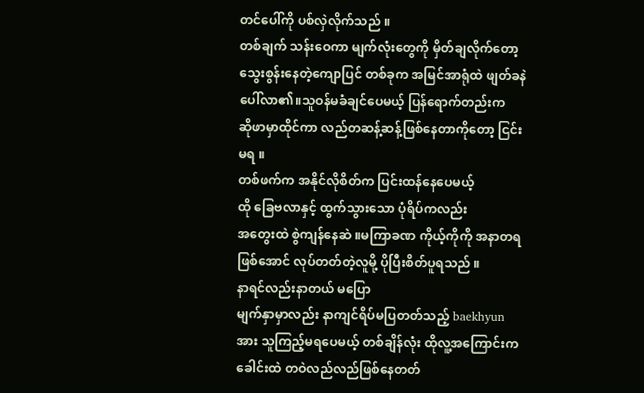တင်ပေါ်ကို ပစ်လှဲလိုက်သည် ။
တစ်ချက် သန်းဝေကာ မျက်လုံးတွေကို မှိတ်ချလိုက်တော့ သွေးစွန်းနေတဲ့ကျောပြင် တစ်ခုက အမြင်အာရုံထဲ ဖျတ်ခနဲပေါ်လာ၏။သူဝန်မခံချင်ပေမယ့် ပြန်ရောက်တည်းက
ဆိုဖာမှာထိုင်ကာ လည်တဆန့်ဆန့်ဖြစ်နေတာကိုတော့ ငြင်းမရ ။
တစ်ဖက်က အနိုင်လိုစိတ်က ပြင်းထန်နေပေမယ့်
ထို ခြေဗလာနှင့် ထွက်သွားသော ပုံရိပ်ကလည်း
အတွေးထဲ စွဲကျန်နေဆဲ ။မကြာခဏ ကိုယ့်ကိုကို အနာတရဖြစ်အောင် လုပ်တတ်တဲ့လူမို့ ပိုပြီးစိတ်ပူရသည် ။
နာရင်လည်းနာတယ် မပြော
မျက်နှာမှာလည်း နာကျင်ရိပ်မပြတတ်သည့် baekhyunအား သူကြည့်မရပေမယ့် တစ်ချိန်လုံး ထိုလူ့အကြောင်းက ခေါင်းထဲ တဝဲလည်လည်ဖြစ်နေတတ်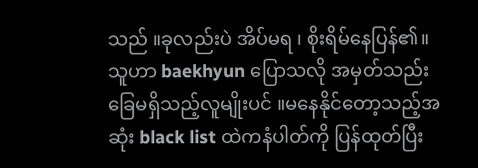သည် ။ခုလည်းပဲ အိပ်မရ ၊ စိုးရိမ်နေပြန်၏။
သူဟာ baekhyun ပြောသလို အမှတ်သည်းခြေမရှိသည့်လူမျိုးပင် ။မနေနိုင်တော့သည့်အဆုံး black list ထဲကနံပါတ်ကို ပြန်ထုတ်ပြီး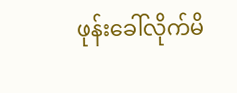ဖုန်းခေါ်လိုက်မိ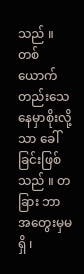သည် ။
တစ်ယောက်တည်းသေနေမှာစိုးလို့သာ ခေါ်ခြင်းဖြစ်သည် ။ တခြား ဘာအတွေးမှမရှိ ၊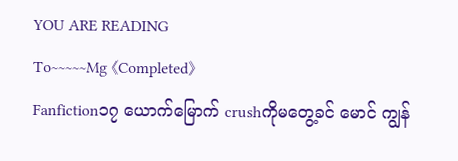YOU ARE READING
To~~~~~Mg 《Completed》
Fanfiction၁၇ ယောက်မြောက် crushကိုမတွေ့ခင် မောင် ကျွန်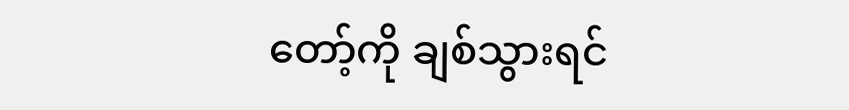တော့်ကို ချစ်သွားရင်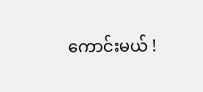ကောင်းမယ် !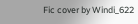Fic cover by Windi_622